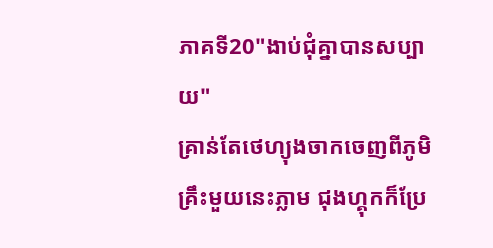ភាគទី20"ងាប់ជុំគ្នាបានសប្បាយ"
គ្រាន់តែថេហ្យុងចាកចេញពីភូមិគ្រឹះមួយនេះភ្លាម ជុងហ្គុកក៏ប្រែ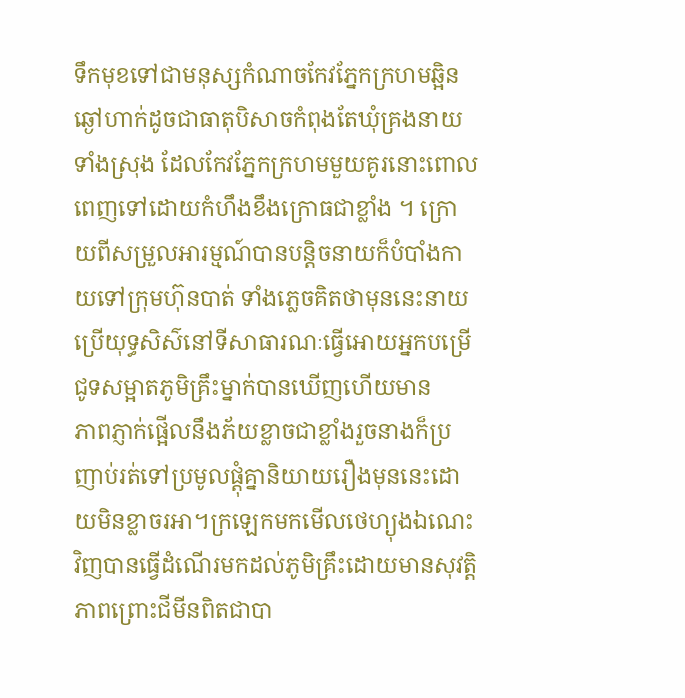ទឹកមុខទៅជាមនុស្សកំណាចកែវភ្នែកក្រហមឆ្អិនឆ្ងៅហាក់ដូចជាធាតុបិសាចកំពុងតែឃុំគ្រងនាយទាំងស្រុង ដែលកែវភ្នែកក្រហមមួយគូរនោះពោលពេញទៅដោយកំហឹងខឹងក្រោធជាខ្លាំង ។ ក្រោយពីសម្រួលអារម្មណ៍បានបន្តិចនាយក៏បំបាំងកាយទៅក្រុមហ៊ុនបាត់ ទាំងភ្លេចគិតថាមុននេះនាយប្រេីយុទ្ធសិស៌នៅទីសាធារណៈធ្វេីអោយអ្នកបម្រេីជូទសម្អាតភូមិគ្រឹះម្នាក់បានឃេីញហេីយមាន
ភាពភ្ញាក់ផ្អេីលនឹងភ័យខ្លាចជាខ្លាំងរួចនាងក៏ប្រញាប់រត់ទៅប្រមូលផ្តុំគ្នានិយាយរឿងមុននេះដោយមិនខ្លាចរអា។ក្រឡេកមកមេីលថេហ្យុងឯណេះវិញបានធ្វេីដំណេីរមកដល់ភូមិគ្រឹះដោយមានសុវត្តិភាពព្រោះជីមីនពិតជាបា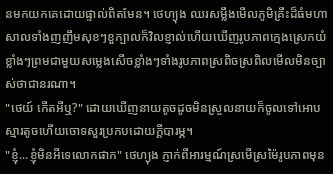នមកយកគេដោយផ្ទាល់ពិតមែន។ ថេហ្យុង ឈរសម្លឹងមេីលភូមិគ្រឹះដ៏ធំមហាសាលទាំងញញឹមសុខៗខួក្បាលក៏វិលខ្ញាល់ហេីយឃេីញរូបភាពក្មេងស្រេកយំខ្លាំងៗព្រមជាមួយសម្លេងសេីចខ្លាំងៗទាំងរូបភាពស្រពិចស្រពិលមេីលមិនច្បាស់ថាជានរណា។
"ថេយ៍ កេីតអីឬ?" ដោយឃេីញនាយតូចដូចមិនស្រួលនាយក៏ចូលទៅអោបស្មារតូចហេីយចោទសួរប្រកបដោយក្តីបារម្ភ។
"ខ្ញុំ...ខ្ញុំមិនអីទេលោកផាក" ថេហ្យុង ភ្ញាក់ពីអារម្មណ៍ស្រមេីស្រម៉ៃរូបភាពមុន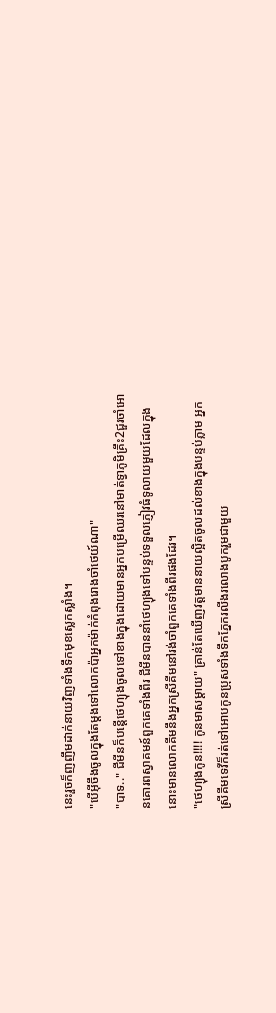នេះរួចក៏ញញឹមដាក់នាយវិញទាំងទឹកមុខស្លេកស្លាំង។
"បេីអុីចឹងចូលក្នុងតែម្តងទៅលោកប៉ាអ្នកម៉ាក់កំពុងរោងចាំថេយ៍ណា"
"បាទ.." ជីមីនក៏បន្តេីថេហ្យុងចូលទៅខាងក្នុងដោយមានអ្នកបម្រេីឈរនៅមាត់ទ្វាភូមិគ្រឹះ2ជួរចាំអោនគោរពស្វាគមន៍ពួកគេទាំងពីរ ជីមីនបាននាំថេហ្យុងទៅបន្ទប់ទទួលភ្ញៀវធំទូលាយមួយដែលក្នុងនោះមានលោកគីមនឹងអ្នកស្រីគីមនៅរង់ចាំពួកគេទាំងពីរផងដែរ។
"ថេហ្យុងកូន!!!! កូនមាសម្តាយ" គ្រាន់តែឃេីញវត្តមាននាយល្អិតចូលដល់ខាងក្នុងបន្ទប់ភ្លាម អ្នកស្រីគីមទេវីក៏រត់ទៅអោបកូនប្រុសទាំងទឹកភ្នែករលីងរលោងបូករួមជាមួយ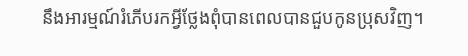នឹងអារម្មណ៍រំភេីបរកអ្វីថ្លែងពុំបានពេលបានជួបកូនប្រុសវិញ។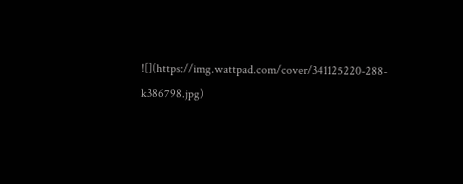![](https://img.wattpad.com/cover/341125220-288-k386798.jpg)